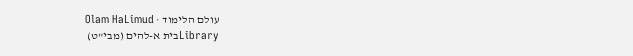עולם הלימוד · Olam HaLimud
Libraryבית א-להים (מבי"ט)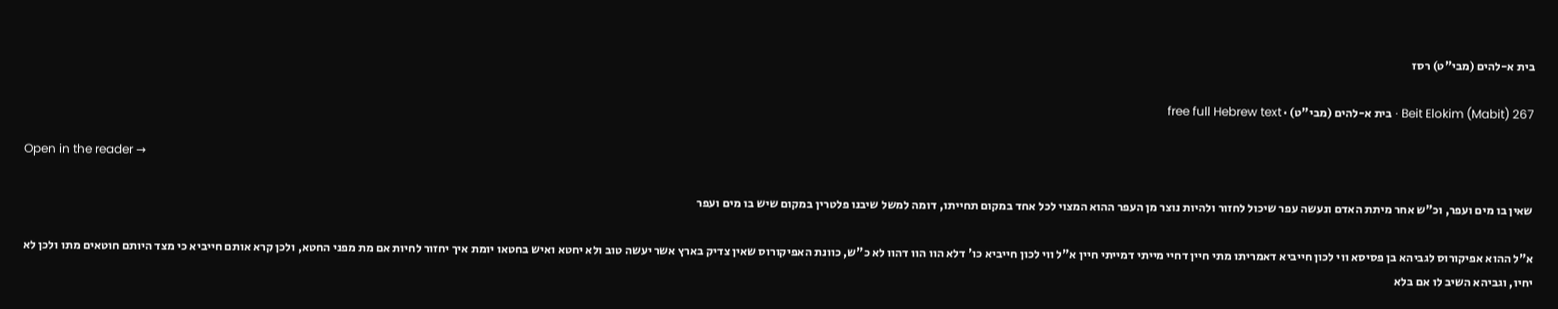בית א-להים (מבי"ט) רסז

Beit Elokim (Mabit) 267 · בית א-להים (מבי"ט) · free full Hebrew text

Open in the reader →

שאין בו מים ועפר, וכ"ש אחר מיתת האדם ונעשה עפר שיכול לחזור ולהיות נוצר מן העפר ההוא המצוי לכל אחד במקום תחייתו, דומה למשל שיבנו פלטרין במקום שיש בו מים ועפר

א"ל ההוא אפיקורוס לגביהא בן פסיסא ווי לכון חייביא דאמריתו מתי חיין דחיי מייתי דמייתי חיין א"ל ווי לכון חייביא כו' דלא הוו הוו דהוו לא כ"ש, כוונת האפיקורוס שאין צדיק בארץ אשר יעשה טוב ולא יחטא ואיש בחטאו יומת איך יחזור לחיות אם מת מפני החטא, ולכן קרא אותם חייביא כי מצד היותם חוטאים מתו ולכן לא יחיו, וגביהא השיב לו אם בלא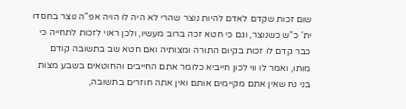שום זכות שקדם לאדם להיות נוצר שהרי לא היה לו הויה אפ"ה נוצר בחסדו ית' כ"ש כשנוצר, וגם כי חטא זכה ברוב מעשיו, ולכן ראוי לזכות לתחייה כי כבר קדם לו זכות בקיום התורה ומצותיה ואם חטא שב בתשובה קודם מותו, ואמר לו ווי לכון חייביא כלומר אתם החייבים והחוטאים בשבע מצות בני נח שאין אתם מקיימים אותם ואין אתה חוזרים בתשובה,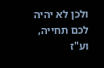ולכן לא יהיה לכם תחייה, וע"ז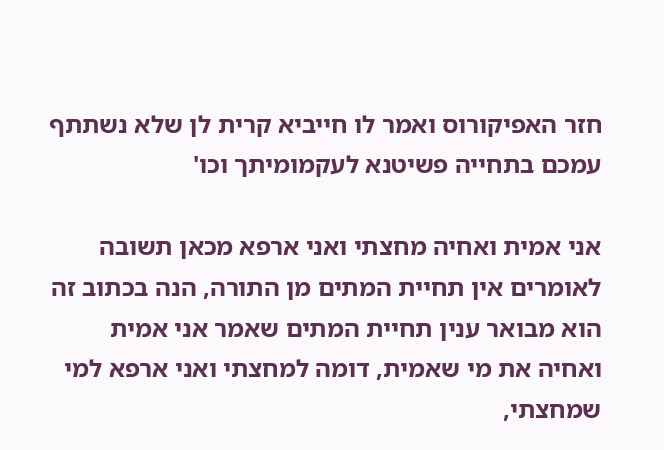חזר האפיקורוס ואמר לו חייביא קרית לן שלא נשתתף עמכם בתחייה פשיטנא לעקמומיתך וכו'

אני אמית ואחיה מחצתי ואני ארפא מכאן תשובה לאומרים אין תחיית המתים מן התורה, הנה בכתוב זה הוא מבואר ענין תחיית המתים שאמר אני אמית ואחיה את מי שאמית, דומה למחצתי ואני ארפא למי שמחצתי,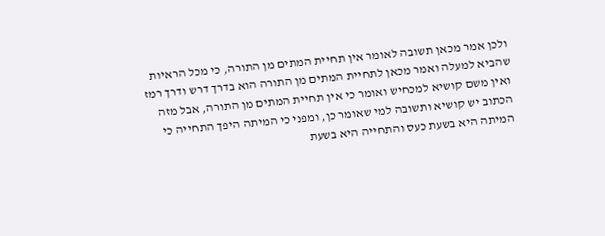ולכן אמר מכאן תשובה לאומר אין תחיית המתים מן התורה, כי מכל הראיות שהביא למעלה ואמר מכאן לתחיית המתים מן התורה הוא בדרך דרש ודרך רמז ואין משם קושיא למכחיש ואומר כי אין תחיית המתים מן התורה, אבל מזה הכתוב יש קושיא ותשובה למי שאומר כן, ומפני כי המיתה היפך התחייה כי המיתה היא בשעת כעס והתחייה היא בשעת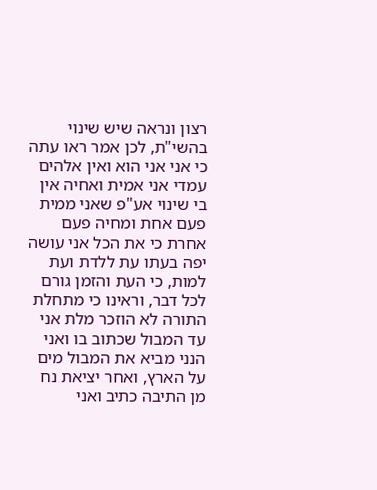רצון ונראה שיש שינוי בהשי"ת, לכן אמר ראו עתה כי אני אני הוא ואין אלהים עמדי אני אמית ואחיה אין בי שינוי אע"פ שאני ממית פעם אחת ומחיה פעם אחרת כי את הכל אני עושה יפה בעתו עת ללדת ועת למות, כי העת והזמן גורם לכל דבר, וראינו כי מתחלת התורה לא הוזכר מלת אני עד המבול שכתוב בו ואני הנני מביא את המבול מים על הארץ, ואחר יציאת נח מן התיבה כתיב ואני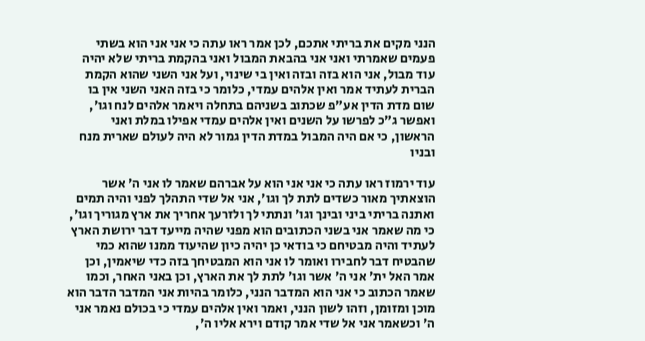הנני מקים את בריתי אתכם, לכן אמר ראו עתה כי אני אני הוא בשתי פעמים שאמרתי ואני אני בהבאת המבול ואני בהקמת בריתי שלא יהיה עוד מבול, אני הוא בזה ובזה ואין בי שינוי, ועל אני השני שהוא הקמת הברית לעתיד אמר ואין אלהים עמדי, כלומר כי בזה האני השני אין בו שום מדת הדין אע"פ שכתוב בשניהם בתחלה ויאמר אלהים לנח וגו', ואפשר ג"כ לפרשו על השנים ואין אלהים עמדי אפילו במלת ואני הראשון, כי אם היה המבול במדת הדין גמור לא היה לעולם שארית מנח ובניו

עוד ירמוז ראו עתה כי אני אני הוא על אברהם שאמר לו אני ה' אשר הוצאתיך מאור כשדים לתת לך וגו', אני אל שדי התהלך לפני והיה תמים ואתנה בריתי ביני ובינך וגו' ונתתי לך ולזרעך אחריך את ארץ מגוריך וגו', כי מה שאמר אני בשני הכתובים הוא מפני שהיה מייעד דבר ירושת הארץ לעתיד והיה מבטיחם כי בודאי כן יהיה כיון שהיעוד ממנו שהוא כמי שהבטיח דבר לחבירו ואומר לו אני הוא המבטיחך בזה כדי שיאמין, וכן אמר האל ית' אני ה' אשר וגו' לתת לך את הארץ, וכן באני האחר, וכמו שאמר הכתוב כי אני הוא המדבר הנני, כלומר בהיות אני המדבר הדבר הוא מוכן ומזומן, וזהו לשון הנני, ואמר ואין אלהים עמדי כי בכולם נאמר אני ה' וכשאמר אני אל שדי אמר קודם וירא אליו ה',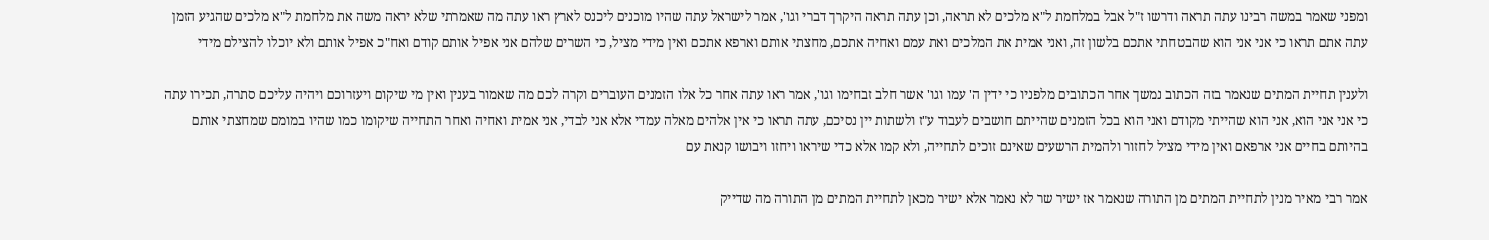ומפני שאמר במשה רבינו עתה תראה ודרשו ז"ל אבל במלחמת ל"א מלכים לא תראה, וכן עתה תראה היקרך דברי וגו', אמר לישראל עתה שהיו מוכנים ליכנס לארץ ראו עתה מה שאמרתי שלא יראה משה את מלחמת ל"א מלכים שהגיע הזמן עתה אתם תראו כי אני אני הוא שהבטחתי אתכם בלשון זה, ואני אמית את המלכים ואת עמם ואחיה אתכם, מחצתי אותם וארפא אתכם ואין מידי מציל, כי השרים שלהם אני אפיל אותם קודם ואח"כ אפיל אותם ולא יוכלו להצילם מידי

ולענין תחיית המתים שנאמר בזה הכתוב נמשך אחר הכתובים מלפניו כי ידין ה' עמו וגו' אשר חלב זבחימו וגו', אמר ראו עתה אחר כל אלו הזמנים העוברים וקרה לכם מה שאמור בענין ואין מי שיקום ויעזרוכם ויהיה עליכם סתרה, תכירו עתה כי אני אני הוא, אני הוא שהייתי מקודם ואני הוא בכל הזמנים שהייתם חושבים לעבוד ע"ז ולשתות יין נסיכם, עתה תראו כי אין אלהים מאלה עמדי אלא אני לבדי, אני אמית ואחיה ואחר התחייה שיקומו כמו שהיו במומם שמחצתי אותם בהיותם בחיים אני ארפאם ואין מידי מציל לחזור ולהמית הרשעים שאינם זוכים לתחייה, ולא קמו אלא כדי שיראו ויחזו ויבושו קנאת עם

אמר רבי מאיר מנין לתחיית המתים מן התורה שנאמר אז ישיר שר לא נאמר אלא ישיר מכאן לתחיית המתים מן התורה מה שדייק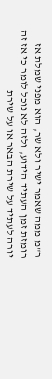ר"מ ממה שאמר ישיר ולא שר, הוא מפני שמלת אז רומזת זמן העתיד הידוע, ולזה לא נוכל לומר כי אז זה יורה לעתיד על שירת הבאר או על שירת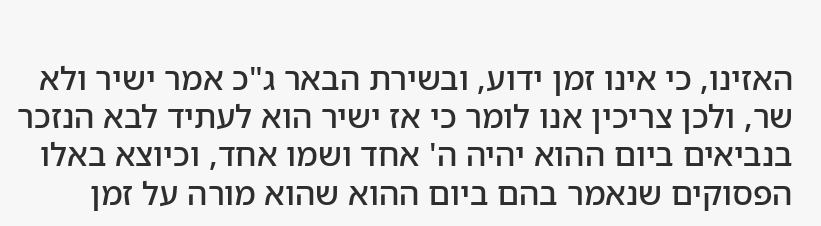האזינו, כי אינו זמן ידוע, ובשירת הבאר ג"כ אמר ישיר ולא שר, ולכן צריכין אנו לומר כי אז ישיר הוא לעתיד לבא הנזכר בנביאים ביום ההוא יהיה ה' אחד ושמו אחד, וכיוצא באלו הפסוקים שנאמר בהם ביום ההוא שהוא מורה על זמן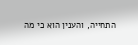התחייה, והענין הוא כי מה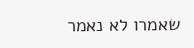שאמרו לא נאמר